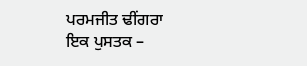ਪਰਮਜੀਤ ਢੀਂਗਰਾ
ਇਕ ਪੁਸਤਕ –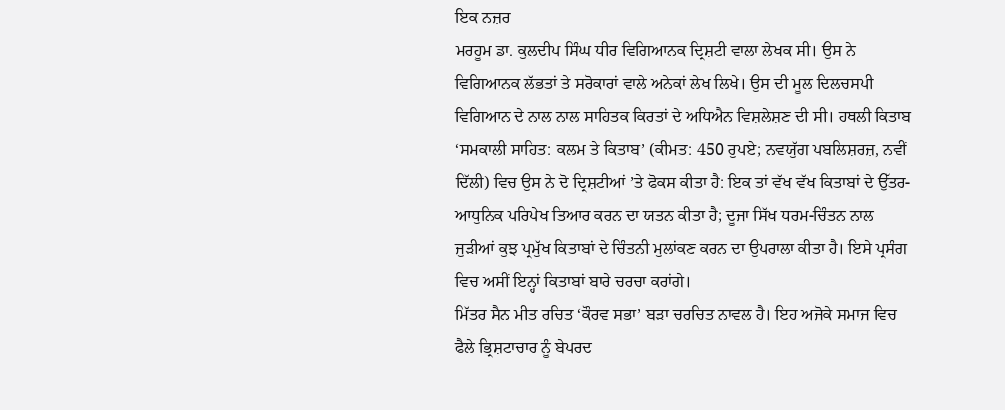ਇਕ ਨਜ਼ਰ
ਮਰਹੂਮ ਡਾ. ਕੁਲਦੀਪ ਸਿੰਘ ਧੀਰ ਵਿਗਿਆਨਕ ਦ੍ਰਿਸ਼ਟੀ ਵਾਲਾ ਲੇਖਕ ਸੀ। ਉਸ ਨੇ ਵਿਗਿਆਨਕ ਲੱਭਤਾਂ ਤੇ ਸਰੋਕਾਰਾਂ ਵਾਲੇ ਅਨੇਕਾਂ ਲੇਖ ਲਿਖੇ। ਉਸ ਦੀ ਮੂਲ ਦਿਲਚਸਪੀ ਵਿਗਿਆਨ ਦੇ ਨਾਲ ਨਾਲ ਸਾਹਿਤਕ ਕਿਰਤਾਂ ਦੇ ਅਧਿਐਨ ਵਿਸ਼ਲੇਸ਼ਣ ਦੀ ਸੀ। ਹਥਲੀ ਕਿਤਾਬ ‘ਸਮਕਾਲੀ ਸਾਹਿਤ: ਕਲਮ ਤੇ ਕਿਤਾਬ’ (ਕੀਮਤ: 450 ਰੁਪਏ; ਨਵਯੁੱਗ ਪਬਲਿਸ਼ਰਜ਼, ਨਵੀਂ ਦਿੱਲੀ) ਵਿਚ ਉਸ ਨੇ ਦੋ ਦ੍ਰਿਸ਼ਟੀਆਂ ’ਤੇ ਫੋਕਸ ਕੀਤਾ ਹੈ: ਇਕ ਤਾਂ ਵੱਖ ਵੱਖ ਕਿਤਾਬਾਂ ਦੇ ਉੱਤਰ-ਆਧੁਨਿਕ ਪਰਿਪੇਖ ਤਿਆਰ ਕਰਨ ਦਾ ਯਤਨ ਕੀਤਾ ਹੈ; ਦੂਜਾ ਸਿੱਖ ਧਰਮ-ਚਿੰਤਨ ਨਾਲ ਜੁੜੀਆਂ ਕੁਝ ਪ੍ਰਮੁੱਖ ਕਿਤਾਬਾਂ ਦੇ ਚਿੰਤਨੀ ਮੁਲਾਂਕਣ ਕਰਨ ਦਾ ਉਪਰਾਲਾ ਕੀਤਾ ਹੈ। ਇਸੇ ਪ੍ਰਸੰਗ ਵਿਚ ਅਸੀਂ ਇਨ੍ਹਾਂ ਕਿਤਾਬਾਂ ਬਾਰੇ ਚਰਚਾ ਕਰਾਂਗੇ।
ਮਿੱਤਰ ਸੈਨ ਮੀਤ ਰਚਿਤ ‘ਕੌਰਵ ਸਭਾ’ ਬੜਾ ਚਰਚਿਤ ਨਾਵਲ ਹੈ। ਇਹ ਅਜੋਕੇ ਸਮਾਜ ਵਿਚ ਫੈਲੇ ਭ੍ਰਿਸ਼ਟਾਚਾਰ ਨੂੰ ਬੇਪਰਦ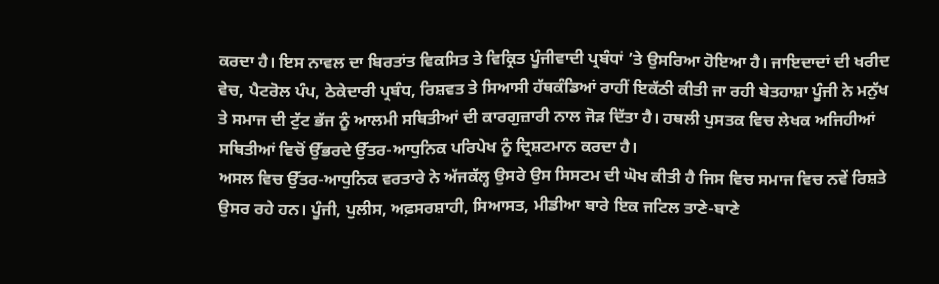ਕਰਦਾ ਹੈ। ਇਸ ਨਾਵਲ ਦਾ ਬਿਰਤਾਂਤ ਵਿਕਸਿਤ ਤੇ ਵਿਕ੍ਰਿਤ ਪੂੰਜੀਵਾਦੀ ਪ੍ਰਬੰਧਾਂ ’ਤੇ ਉਸਰਿਆ ਹੋਇਆ ਹੈ। ਜਾਇਦਾਦਾਂ ਦੀ ਖਰੀਦ ਵੇਚ, ਪੈਟਰੋਲ ਪੰਪ, ਠੇਕੇਦਾਰੀ ਪ੍ਰਬੰਧ, ਰਿਸ਼ਵਤ ਤੇ ਸਿਆਸੀ ਹੱਥਕੰਡਿਆਂ ਰਾਹੀਂ ਇਕੱਠੀ ਕੀਤੀ ਜਾ ਰਹੀ ਬੇਤਹਾਸ਼ਾ ਪੂੰਜੀ ਨੇ ਮਨੁੱਖ ਤੇ ਸਮਾਜ ਦੀ ਟੁੱਟ ਭੱਜ ਨੂੰ ਆਲਮੀ ਸਥਿਤੀਆਂ ਦੀ ਕਾਰਗੁਜ਼ਾਰੀ ਨਾਲ ਜੋੜ ਦਿੱਤਾ ਹੈ। ਹਥਲੀ ਪੁਸਤਕ ਵਿਚ ਲੇਖਕ ਅਜਿਹੀਆਂ ਸਥਿਤੀਆਂ ਵਿਚੋਂ ਉੱਭਰਦੇ ਉੱਤਰ-ਆਧੁਨਿਕ ਪਰਿਪੇਖ ਨੂੰ ਦ੍ਰਿਸ਼ਟਮਾਨ ਕਰਦਾ ਹੈ।
ਅਸਲ ਵਿਚ ਉੱਤਰ-ਆਧੁਨਿਕ ਵਰਤਾਰੇ ਨੇ ਅੱਜਕੱਲ੍ਹ ਉਸਰੇ ਉਸ ਸਿਸਟਮ ਦੀ ਘੋਖ ਕੀਤੀ ਹੈ ਜਿਸ ਵਿਚ ਸਮਾਜ ਵਿਚ ਨਵੇਂ ਰਿਸ਼ਤੇ ਉਸਰ ਰਹੇ ਹਨ। ਪੂੰਜੀ, ਪੁਲੀਸ, ਅਫ਼ਸਰਸ਼ਾਹੀ, ਸਿਆਸਤ, ਮੀਡੀਆ ਬਾਰੇ ਇਕ ਜਟਿਲ ਤਾਣੇ-ਬਾਣੇ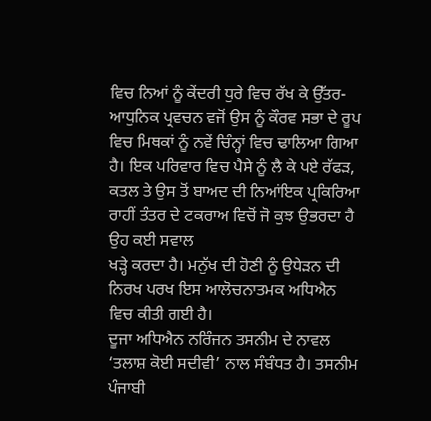ਵਿਚ ਨਿਆਂ ਨੂੰ ਕੇਂਦਰੀ ਧੁਰੇ ਵਿਚ ਰੱਖ ਕੇ ਉੱਤਰ-ਆਧੁਨਿਕ ਪ੍ਰਵਚਨ ਵਜੋਂ ਉਸ ਨੂੰ ਕੌਰਵ ਸਭਾ ਦੇ ਰੂਪ ਵਿਚ ਮਿਥਕਾਂ ਨੂੰ ਨਵੇਂ ਚਿੰਨ੍ਹਾਂ ਵਿਚ ਢਾਲਿਆ ਗਿਆ ਹੈ। ਇਕ ਪਰਿਵਾਰ ਵਿਚ ਪੈਸੇ ਨੂੰ ਲੈ ਕੇ ਪਏ ਰੱਫੜ, ਕਤਲ ਤੇ ਉਸ ਤੋਂ ਬਾਅਦ ਦੀ ਨਿਆਂਇਕ ਪ੍ਰਕਿਰਿਆ ਰਾਹੀਂ ਤੰਤਰ ਦੇ ਟਕਰਾਅ ਵਿਚੋਂ ਜੋ ਕੁਝ ਉਭਰਦਾ ਹੈ ਉਹ ਕਈ ਸਵਾਲ
ਖੜ੍ਹੇ ਕਰਦਾ ਹੈ। ਮਨੁੱਖ ਦੀ ਹੋਣੀ ਨੂੰ ਉਧੇੜਨ ਦੀ
ਨਿਰਖ ਪਰਖ ਇਸ ਆਲੋਚਨਾਤਮਕ ਅਧਿਐਨ ਵਿਚ ਕੀਤੀ ਗਈ ਹੈ।
ਦੂਜਾ ਅਧਿਐਨ ਨਰਿੰਜਨ ਤਸਨੀਮ ਦੇ ਨਾਵਲ ‘ਤਲਾਸ਼ ਕੋਈ ਸਦੀਵੀ’ ਨਾਲ ਸੰਬੰਧਤ ਹੈ। ਤਸਨੀਮ ਪੰਜਾਬੀ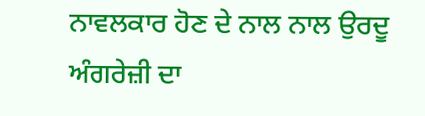ਨਾਵਲਕਾਰ ਹੋਣ ਦੇ ਨਾਲ ਨਾਲ ਉਰਦੂ ਅੰਗਰੇਜ਼ੀ ਦਾ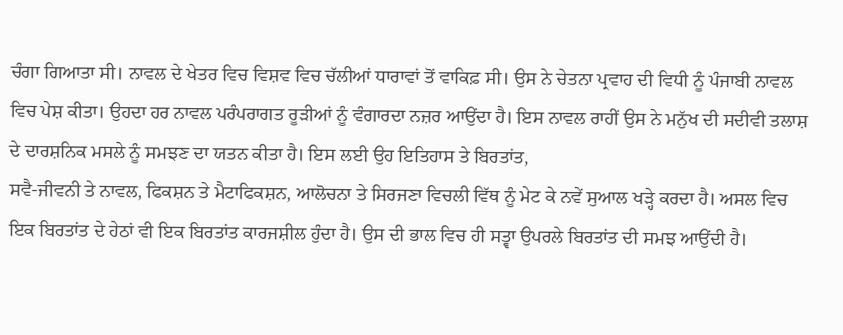ਚੰਗਾ ਗਿਆਤਾ ਸੀ। ਨਾਵਲ ਦੇ ਖੇਤਰ ਵਿਚ ਵਿਸ਼ਵ ਵਿਚ ਚੱਲੀਆਂ ਧਾਰਾਵਾਂ ਤੋਂ ਵਾਕਿਫ਼ ਸੀ। ਉਸ ਨੇ ਚੇਤਨਾ ਪ੍ਰਵਾਹ ਦੀ ਵਿਧੀ ਨੂੰ ਪੰਜਾਬੀ ਨਾਵਲ ਵਿਚ ਪੇਸ਼ ਕੀਤਾ। ਉਹਦਾ ਹਰ ਨਾਵਲ ਪਰੰਪਰਾਗਤ ਰੂੜੀਆਂ ਨੂੰ ਵੰਗਾਰਦਾ ਨਜ਼ਰ ਆਉਂਦਾ ਹੈ। ਇਸ ਨਾਵਲ ਰਾਹੀਂ ਉਸ ਨੇ ਮਨੁੱਖ ਦੀ ਸਦੀਵੀ ਤਲਾਸ਼ ਦੇ ਦਾਰਸ਼ਨਿਕ ਮਸਲੇ ਨੂੰ ਸਮਝਣ ਦਾ ਯਤਨ ਕੀਤਾ ਹੈ। ਇਸ ਲਈ ਉਹ ਇਤਿਹਾਸ ਤੇ ਬਿਰਤਾਂਤ,
ਸਵੈ-ਜੀਵਨੀ ਤੇ ਨਾਵਲ, ਫਿਕਸ਼ਨ ਤੇ ਮੈਟਾਫਿਕਸ਼ਨ, ਆਲੋਚਨਾ ਤੇ ਸਿਰਜਣਾ ਵਿਚਲੀ ਵਿੱਥ ਨੂੰ ਮੇਟ ਕੇ ਨਵੇਂ ਸੁਆਲ ਖੜ੍ਹੇ ਕਰਦਾ ਹੈ। ਅਸਲ ਵਿਚ ਇਕ ਬਿਰਤਾਂਤ ਦੇ ਹੇਠਾਂ ਵੀ ਇਕ ਬਿਰਤਾਂਤ ਕਾਰਜਸ਼ੀਲ ਹੁੰਦਾ ਹੈ। ਉਸ ਦੀ ਭਾਲ ਵਿਚ ਹੀ ਸਤ੍ਵਾ ਉਪਰਲੇ ਬਿਰਤਾਂਤ ਦੀ ਸਮਝ ਆਉਂਦੀ ਹੈ।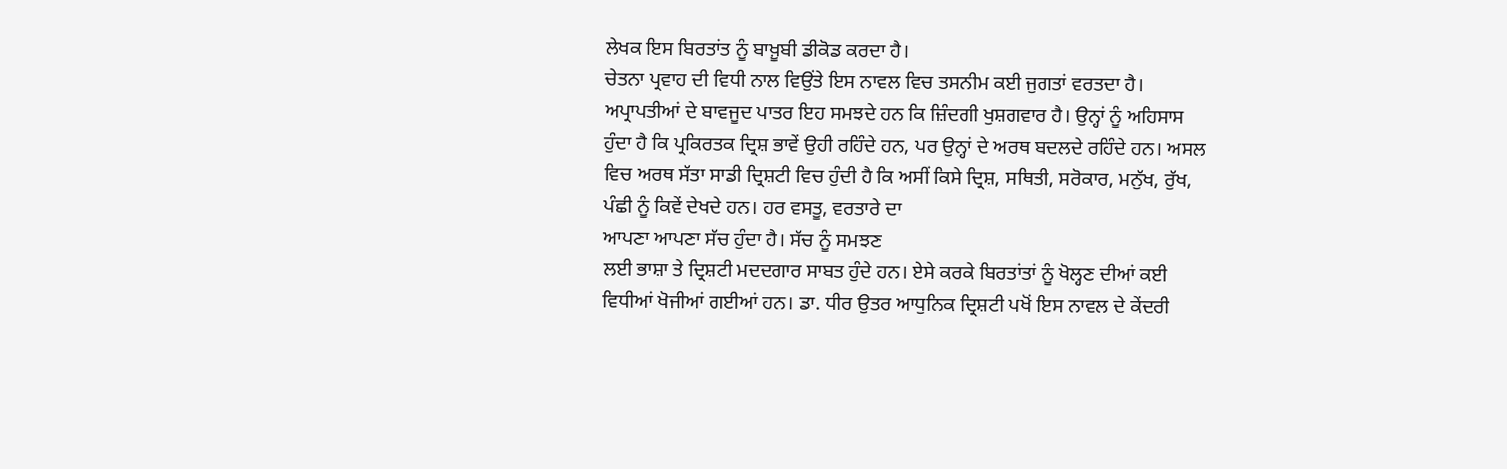ਲੇਖਕ ਇਸ ਬਿਰਤਾਂਤ ਨੂੰ ਬਾਖ਼ੂਬੀ ਡੀਕੋਡ ਕਰਦਾ ਹੈ।
ਚੇਤਨਾ ਪ੍ਰਵਾਹ ਦੀ ਵਿਧੀ ਨਾਲ ਵਿਉਂਤੇ ਇਸ ਨਾਵਲ ਵਿਚ ਤਸਨੀਮ ਕਈ ਜੁਗਤਾਂ ਵਰਤਦਾ ਹੈ। ਅਪ੍ਰਾਪਤੀਆਂ ਦੇ ਬਾਵਜੂਦ ਪਾਤਰ ਇਹ ਸਮਝਦੇ ਹਨ ਕਿ ਜ਼ਿੰਦਗੀ ਖੁਸ਼ਗਵਾਰ ਹੈ। ਉਨ੍ਹਾਂ ਨੂੰ ਅਹਿਸਾਸ ਹੁੰਦਾ ਹੈ ਕਿ ਪ੍ਰਕਿਰਤਕ ਦ੍ਰਿਸ਼ ਭਾਵੇਂ ਉਹੀ ਰਹਿੰਦੇ ਹਨ, ਪਰ ਉਨ੍ਹਾਂ ਦੇ ਅਰਥ ਬਦਲਦੇ ਰਹਿੰਦੇ ਹਨ। ਅਸਲ ਵਿਚ ਅਰਥ ਸੱਤਾ ਸਾਡੀ ਦ੍ਰਿਸ਼ਟੀ ਵਿਚ ਹੁੰਦੀ ਹੈ ਕਿ ਅਸੀਂ ਕਿਸੇ ਦ੍ਰਿਸ਼, ਸਥਿਤੀ, ਸਰੋਕਾਰ, ਮਨੁੱਖ, ਰੁੱਖ, ਪੰਛੀ ਨੂੰ ਕਿਵੇਂ ਦੇਖਦੇ ਹਨ। ਹਰ ਵਸਤੂ, ਵਰਤਾਰੇ ਦਾ
ਆਪਣਾ ਆਪਣਾ ਸੱਚ ਹੁੰਦਾ ਹੈ। ਸੱਚ ਨੂੰ ਸਮਝਣ
ਲਈ ਭਾਸ਼ਾ ਤੇ ਦ੍ਰਿਸ਼ਟੀ ਮਦਦਗਾਰ ਸਾਬਤ ਹੁੰਦੇ ਹਨ। ਏਸੇ ਕਰਕੇ ਬਿਰਤਾਂਤਾਂ ਨੂੰ ਖੋਲ੍ਹਣ ਦੀਆਂ ਕਈ ਵਿਧੀਆਂ ਖੋਜੀਆਂ ਗਈਆਂ ਹਨ। ਡਾ. ਧੀਰ ਉਤਰ ਆਧੁਨਿਕ ਦ੍ਰਿਸ਼ਟੀ ਪਖੋਂ ਇਸ ਨਾਵਲ ਦੇ ਕੇਂਦਰੀ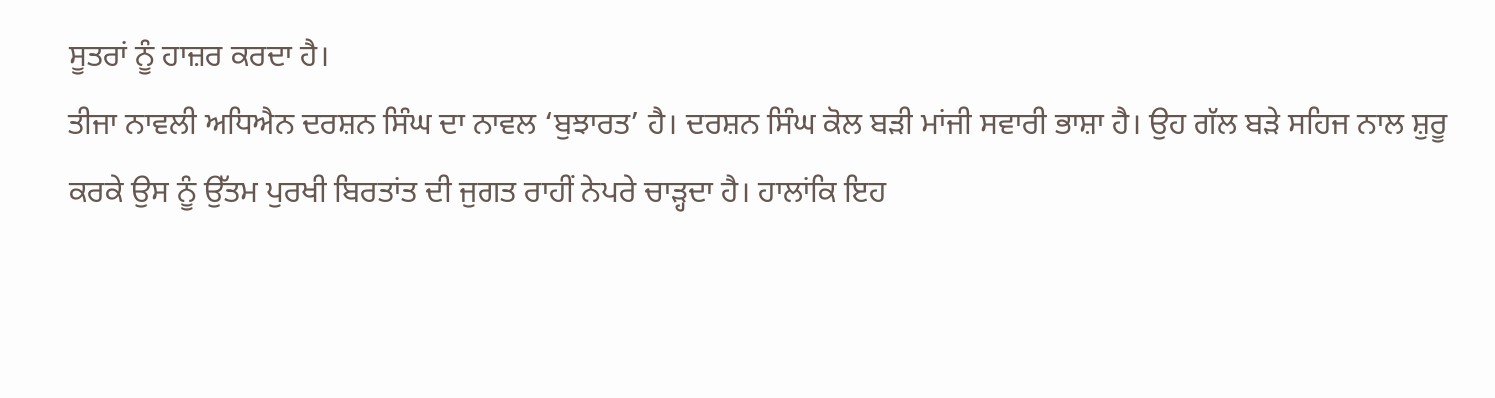ਸੂਤਰਾਂ ਨੂੰ ਹਾਜ਼ਰ ਕਰਦਾ ਹੈ।
ਤੀਜਾ ਨਾਵਲੀ ਅਧਿਐਨ ਦਰਸ਼ਨ ਸਿੰਘ ਦਾ ਨਾਵਲ ‘ਬੁਝਾਰਤ’ ਹੈ। ਦਰਸ਼ਨ ਸਿੰਘ ਕੋਲ ਬੜੀ ਮਾਂਜੀ ਸਵਾਰੀ ਭਾਸ਼ਾ ਹੈ। ਉਹ ਗੱਲ ਬੜੇ ਸਹਿਜ ਨਾਲ ਸ਼ੁਰੂ ਕਰਕੇ ਉਸ ਨੂੰ ਉੱਤਮ ਪੁਰਖੀ ਬਿਰਤਾਂਤ ਦੀ ਜੁਗਤ ਰਾਹੀਂ ਨੇਪਰੇ ਚਾੜ੍ਹਦਾ ਹੈ। ਹਾਲਾਂਕਿ ਇਹ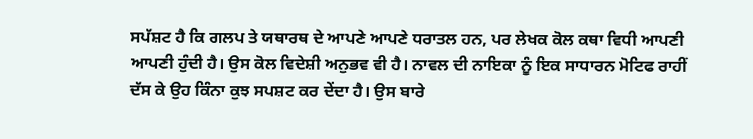ਸਪੱਸ਼ਟ ਹੈ ਕਿ ਗਲਪ ਤੇ ਯਥਾਰਥ ਦੇ ਆਪਣੇ ਆਪਣੇ ਧਰਾਤਲ ਹਨ, ਪਰ ਲੇਖਕ ਕੋਲ ਕਥਾ ਵਿਧੀ ਆਪਣੀ ਆਪਣੀ ਹੁੰਦੀ ਹੈ। ਉਸ ਕੋਲ ਵਿਦੇਸ਼ੀ ਅਨੁਭਵ ਵੀ ਹੈ। ਨਾਵਲ ਦੀ ਨਾਇਕਾ ਨੂੰ ਇਕ ਸਾਧਾਰਨ ਮੋਟਿਫ ਰਾਹੀਂ ਦੱਸ ਕੇ ਉਹ ਕਿੰਨਾ ਕੁਝ ਸਪਸ਼ਟ ਕਰ ਦੇਂਦਾ ਹੈ। ਉਸ ਬਾਰੇ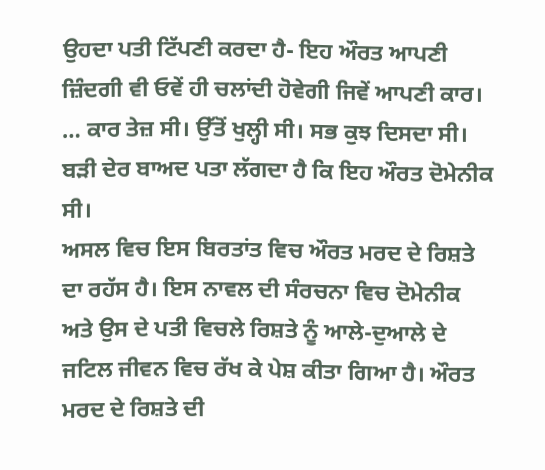ਉਹਦਾ ਪਤੀ ਟਿੱਪਣੀ ਕਰਦਾ ਹੈ- ਇਹ ਔਰਤ ਆਪਣੀ ਜ਼ਿੰਦਗੀ ਵੀ ਓਵੇਂ ਹੀ ਚਲਾਂਦੀ ਹੋਵੇਗੀ ਜਿਵੇਂ ਆਪਣੀ ਕਾਰ। … ਕਾਰ ਤੇਜ਼ ਸੀ। ਉੱਤੋਂ ਖੁਲ੍ਹੀ ਸੀ। ਸਭ ਕੁਝ ਦਿਸਦਾ ਸੀ। ਬੜੀ ਦੇਰ ਬਾਅਦ ਪਤਾ ਲੱਗਦਾ ਹੈ ਕਿ ਇਹ ਔਰਤ ਦੋਮੇਨੀਕ ਸੀ।
ਅਸਲ ਵਿਚ ਇਸ ਬਿਰਤਾਂਤ ਵਿਚ ਔਰਤ ਮਰਦ ਦੇ ਰਿਸ਼ਤੇ ਦਾ ਰਹੱਸ ਹੈ। ਇਸ ਨਾਵਲ ਦੀ ਸੰਰਚਨਾ ਵਿਚ ਦੋਮੇਨੀਕ ਅਤੇ ਉਸ ਦੇ ਪਤੀ ਵਿਚਲੇ ਰਿਸ਼ਤੇ ਨੂੰ ਆਲੇ-ਦੁਆਲੇ ਦੇ ਜਟਿਲ ਜੀਵਨ ਵਿਚ ਰੱਖ ਕੇ ਪੇਸ਼ ਕੀਤਾ ਗਿਆ ਹੈ। ਔਰਤ ਮਰਦ ਦੇ ਰਿਸ਼ਤੇ ਦੀ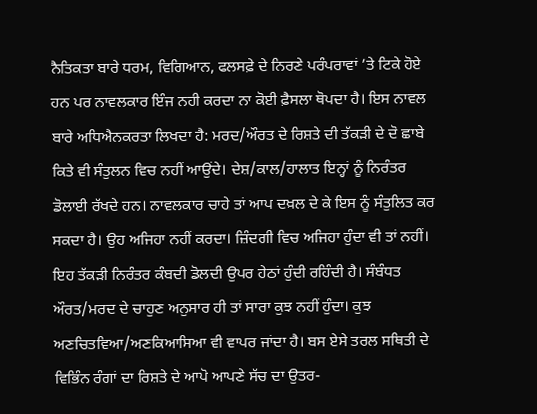ਨੈਤਿਕਤਾ ਬਾਰੇ ਧਰਮ, ਵਿਗਿਆਨ, ਫਲਸਫ਼ੇ ਦੇ ਨਿਰਣੇ ਪਰੰਪਰਾਵਾਂ ’ਤੇ ਟਿਕੇ ਹੋਏ ਹਨ ਪਰ ਨਾਵਲਕਾਰ ਇੰਜ ਨਹੀ ਕਰਦਾ ਨਾ ਕੋਈ ਫ਼ੈਸਲਾ ਥੋਪਦਾ ਹੈ। ਇਸ ਨਾਵਲ ਬਾਰੇ ਅਧਿਐਨਕਰਤਾ ਲਿਖਦਾ ਹੈ: ਮਰਦ/ਔਰਤ ਦੇ ਰਿਸ਼ਤੇ ਦੀ ਤੱਕੜੀ ਦੇ ਦੋ ਛਾਬੇ ਕਿਤੇ ਵੀ ਸੰਤੁਲਨ ਵਿਚ ਨਹੀਂ ਆਉਂਦੇ। ਦੇਸ਼/ਕਾਲ/ਹਾਲਾਤ ਇਨ੍ਹਾਂ ਨੂੰ ਨਿਰੰਤਰ ਡੋਲਾਈ ਰੱਖਦੇ ਹਨ। ਨਾਵਲਕਾਰ ਚਾਹੇ ਤਾਂ ਆਪ ਦਖ਼ਲ ਦੇ ਕੇ ਇਸ ਨੂੰ ਸੰਤੁਲਿਤ ਕਰ ਸਕਦਾ ਹੈ। ਉਹ ਅਜਿਹਾ ਨਹੀਂ ਕਰਦਾ। ਜ਼ਿੰਦਗੀ ਵਿਚ ਅਜਿਹਾ ਹੁੰਦਾ ਵੀ ਤਾਂ ਨਹੀਂ। ਇਹ ਤੱਕੜੀ ਨਿਰੰਤਰ ਕੰਬਦੀ ਡੋਲਦੀ ਉਪਰ ਹੇਠਾਂ ਹੁੰਦੀ ਰਹਿੰਦੀ ਹੈ। ਸੰਬੰਧਤ ਔਰਤ/ਮਰਦ ਦੇ ਚਾਹੁਣ ਅਨੁਸਾਰ ਹੀ ਤਾਂ ਸਾਰਾ ਕੁਝ ਨਹੀਂ ਹੁੰਦਾ। ਕੁਝ ਅਣਚਿਤਵਿਆ/ਅਣਕਿਆਸਿਆ ਵੀ ਵਾਪਰ ਜਾਂਦਾ ਹੈ। ਬਸ ਏਸੇ ਤਰਲ ਸਥਿਤੀ ਦੇ ਵਿਭਿੰਨ ਰੰਗਾਂ ਦਾ ਰਿਸ਼ਤੇ ਦੇ ਆਪੋ ਆਪਣੇ ਸੱਚ ਦਾ ਉਤਰ-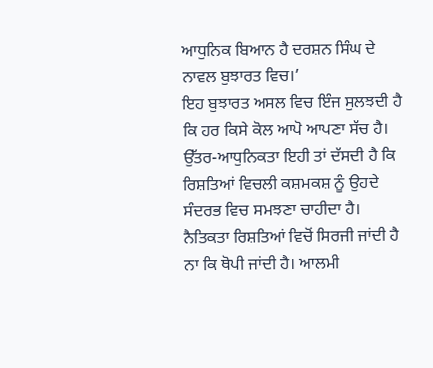ਆਧੁਨਿਕ ਬਿਆਨ ਹੈ ਦਰਸ਼ਨ ਸਿੰਘ ਦੇ ਨਾਵਲ ਬੁਝਾਰਤ ਵਿਚ।’
ਇਹ ਬੁਝਾਰਤ ਅਸਲ ਵਿਚ ਇੰਜ ਸੁਲਝਦੀ ਹੈ ਕਿ ਹਰ ਕਿਸੇ ਕੋਲ ਆਪੋ ਆਪਣਾ ਸੱਚ ਹੈ। ਉੱਤਰ-ਆਧੁਨਿਕਤਾ ਇਹੀ ਤਾਂ ਦੱਸਦੀ ਹੈ ਕਿ ਰਿਸ਼ਤਿਆਂ ਵਿਚਲੀ ਕਸ਼ਮਕਸ਼ ਨੂੰ ਉਹਦੇ ਸੰਦਰਭ ਵਿਚ ਸਮਝਣਾ ਚਾਹੀਦਾ ਹੈ। ਨੈਤਿਕਤਾ ਰਿਸ਼ਤਿਆਂ ਵਿਚੋਂ ਸਿਰਜੀ ਜਾਂਦੀ ਹੈ ਨਾ ਕਿ ਥੋਪੀ ਜਾਂਦੀ ਹੈ। ਆਲਮੀ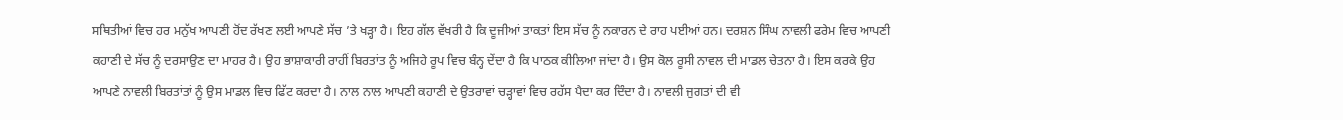ਸਥਿਤੀਆਂ ਵਿਚ ਹਰ ਮਨੁੱਖ ਆਪਣੀ ਹੋਂਦ ਰੱਖਣ ਲਈ ਆਪਣੇ ਸੱਚ ’ਤੇ ਖੜ੍ਹਾ ਹੈ। ਇਹ ਗੱਲ ਵੱਖਰੀ ਹੈ ਕਿ ਦੂਜੀਆਂ ਤਾਕਤਾਂ ਇਸ ਸੱਚ ਨੂੰ ਨਕਾਰਨ ਦੇ ਰਾਹ ਪਈਆਂ ਹਨ। ਦਰਸ਼ਨ ਸਿੰਘ ਨਾਵਲੀ ਫਰੇਮ ਵਿਚ ਆਪਣੀ ਕਹਾਣੀ ਦੇ ਸੱਚ ਨੂੰ ਦਰਸਾਉਣ ਦਾ ਮਾਹਰ ਹੈ। ਉਹ ਭਾਸ਼ਾਕਾਰੀ ਰਾਹੀਂ ਬਿਰਤਾਂਤ ਨੂੰ ਅਜਿਹੇ ਰੂਪ ਵਿਚ ਬੰਨ੍ਹ ਦੇਂਦਾ ਹੈ ਕਿ ਪਾਠਕ ਕੀਲਿਆ ਜਾਂਦਾ ਹੈ। ਉਸ ਕੋਲ ਰੂਸੀ ਨਾਵਲ ਦੀ ਮਾਡਲ ਚੇਤਨਾ ਹੈ। ਇਸ ਕਰਕੇ ਉਹ ਆਪਣੇ ਨਾਵਲੀ ਬਿਰਤਾਂਤਾਂ ਨੂੰ ਉਸ ਮਾਡਲ ਵਿਚ ਫਿੱਟ ਕਰਦਾ ਹੈ। ਨਾਲ ਨਾਲ ਆਪਣੀ ਕਹਾਣੀ ਦੇ ਉਤਰਾਵਾਂ ਚੜ੍ਹਾਵਾਂ ਵਿਚ ਰਹੱਸ ਪੈਦਾ ਕਰ ਦਿੰਦਾ ਹੈ। ਨਾਵਲੀ ਜੁਗਤਾਂ ਦੀ ਵੀ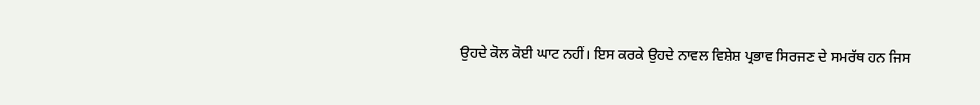ਉਹਦੇ ਕੋਲ ਕੋਈ ਘਾਟ ਨਹੀਂ। ਇਸ ਕਰਕੇ ਉਹਦੇ ਨਾਵਲ ਵਿਸ਼ੇਸ਼ ਪ੍ਰਭਾਵ ਸਿਰਜਣ ਦੇ ਸਮਰੱਥ ਹਨ ਜਿਸ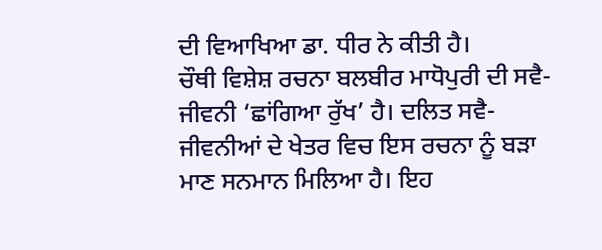ਦੀ ਵਿਆਖਿਆ ਡਾ. ਧੀਰ ਨੇ ਕੀਤੀ ਹੈ।
ਚੌਥੀ ਵਿਸ਼ੇਸ਼ ਰਚਨਾ ਬਲਬੀਰ ਮਾਧੋਪੁਰੀ ਦੀ ਸਵੈ-ਜੀਵਨੀ ‘ਛਾਂਗਿਆ ਰੁੱਖ’ ਹੈ। ਦਲਿਤ ਸਵੈ-ਜੀਵਨੀਆਂ ਦੇ ਖੇਤਰ ਵਿਚ ਇਸ ਰਚਨਾ ਨੂੰ ਬੜਾ ਮਾਣ ਸਨਮਾਨ ਮਿਲਿਆ ਹੈ। ਇਹ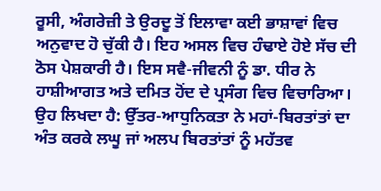ਰੂਸੀ, ਅੰਗਰੇਜ਼ੀ ਤੇ ਉਰਦੂ ਤੋਂ ਇਲਾਵਾ ਕਈ ਭਾਸ਼ਾਵਾਂ ਵਿਚ ਅਨੁਵਾਦ ਹੋ ਚੁੱਕੀ ਹੈ। ਇਹ ਅਸਲ ਵਿਚ ਹੰਢਾਏ ਹੋਏ ਸੱਚ ਦੀ ਠੋਸ ਪੇਸ਼ਕਾਰੀ ਹੈ। ਇਸ ਸਵੈ-ਜੀਵਨੀ ਨੂੰ ਡਾ. ਧੀਰ ਨੇ ਹਾਸ਼ੀਆਗਤ ਅਤੇ ਦਮਿਤ ਹੋਂਦ ਦੇ ਪ੍ਰਸੰਗ ਵਿਚ ਵਿਚਾਰਿਆ। ਉਹ ਲਿਖਦਾ ਹੈ: ਉੱਤਰ-ਆਧੁਨਿਕਤਾ ਨੇ ਮਹਾਂ-ਬਿਰਤਾਂਤਾਂ ਦਾ ਅੰਤ ਕਰਕੇ ਲਘੂ ਜਾਂ ਅਲਪ ਬਿਰਤਾਂਤਾਂ ਨੂੰ ਮਹੱਤਵ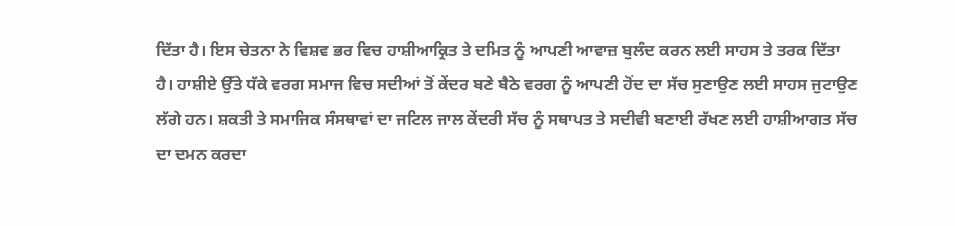ਦਿੱਤਾ ਹੈ। ਇਸ ਚੇਤਨਾ ਨੇ ਵਿਸ਼ਵ ਭਰ ਵਿਚ ਹਾਸ਼ੀਆਕ੍ਰਿਤ ਤੇ ਦਮਿਤ ਨੂੰ ਆਪਣੀ ਆਵਾਜ਼ ਬੁਲੰਦ ਕਰਨ ਲਈ ਸਾਹਸ ਤੇ ਤਰਕ ਦਿੱਤਾ ਹੈ। ਹਾਸ਼ੀਏ ਉੱਤੇ ਧੱਕੇ ਵਰਗ ਸਮਾਜ ਵਿਚ ਸਦੀਆਂ ਤੋਂ ਕੇਂਦਰ ਬਣੇ ਬੈਠੇ ਵਰਗ ਨੂੰ ਆਪਣੀ ਹੋਂਦ ਦਾ ਸੱਚ ਸੁਣਾਉਣ ਲਈ ਸਾਹਸ ਜੁਟਾਉਣ ਲੱਗੇ ਹਨ। ਸ਼ਕਤੀ ਤੇ ਸਮਾਜਿਕ ਸੰਸਥਾਵਾਂ ਦਾ ਜਟਿਲ ਜਾਲ ਕੇਂਦਰੀ ਸੱਚ ਨੂੰ ਸਥਾਪਤ ਤੇ ਸਦੀਵੀ ਬਣਾਈ ਰੱਖਣ ਲਈ ਹਾਸ਼ੀਆਗਤ ਸੱਚ ਦਾ ਦਮਨ ਕਰਦਾ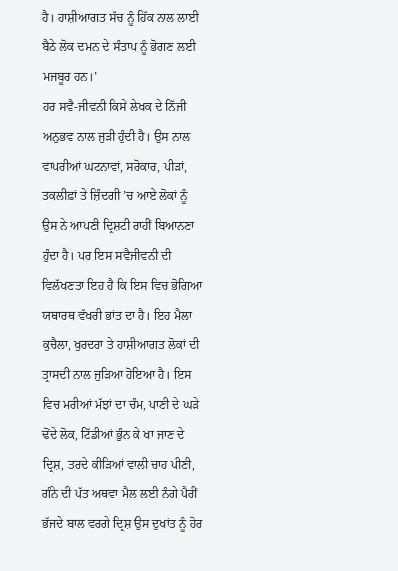ਹੈ। ਹਾਸ਼ੀਆਗਤ ਸੱਚ ਨੂੰ ਹਿੱਕ ਨਾਲ ਲਾਈ ਬੈਠੇ ਲੋਕ ਦਮਨ ਦੇ ਸੰਤਾਪ ਨੂੰ ਭੋਗਣ ਲਈ ਮਜਬੂਰ ਹਨ।’
ਹਰ ਸਵੈ-ਜੀਵਨੀ ਕਿਸੇ ਲੇਖਕ ਦੇ ਨਿੱਜੀ ਅਨੁਭਵ ਨਾਲ ਜੁੜੀ ਹੁੰਦੀ ਹੈ। ਉਸ ਨਾਲ ਵਾਪਰੀਆਂ ਘਟਨਾਵਾਂ, ਸਰੋਕਾਰ, ਪੀੜਾਂ, ਤਕਲੀਫ਼ਾਂ ਤੇ ਜ਼ਿੰਦਗੀ ’ਚ ਆਏ ਲੋਕਾਂ ਨੂੰ ਉਸ ਨੇ ਆਪਣੀ ਦ੍ਰਿਸ਼ਟੀ ਰਾਹੀਂ ਬਿਆਨਣਾ ਹੁੰਦਾ ਹੈ। ਪਰ ਇਸ ਸਵੈਜੀਵਨੀ ਦੀ ਵਿਲੱਖਣਤਾ ਇਹ ਹੈ ਕਿ ਇਸ ਵਿਚ ਭੋਗਿਆ ਯਥਾਰਥ ਵੱਖਰੀ ਭਾਂਤ ਦਾ ਹੈ। ਇਹ ਮੈਲਾ ਕੁਚੈਲਾ, ਖੁਰਦਰਾ ਤੇ ਹਾਸ਼ੀਆਗਤ ਲੋਕਾਂ ਦੀ ਤ੍ਰਾਸਦੀ ਨਾਲ ਜੁੜਿਆ ਹੋਇਆ ਹੈ। ਇਸ ਵਿਚ ਮਰੀਆਂ ਮੱਝਾਂ ਦਾ ਚੰਮ, ਪਾਣੀ ਦੇ ਘੜੇ ਢੋਂਦੇ ਲੋਕ, ਟਿੱਡੀਆਂ ਭੁੰਨ ਕੇ ਖਾ ਜਾਣ ਦੇ ਦ੍ਰਿਸ਼, ਤਰਦੇ ਕੀੜਿਆਂ ਵਾਲੀ ਚਾਹ ਪੀਣੀ, ਗੰਨੇ ਦੀ ਪੱਤ ਅਥਵਾ ਮੈਲ ਲਈ ਨੰਗੇ ਪੈਰੀਂ ਭੱਜਦੇ ਬਾਲ ਵਰਗੇ ਦ੍ਰਿਸ਼ ਉਸ ਦੁਖਾਂਤ ਨੂੰ ਹੋਰ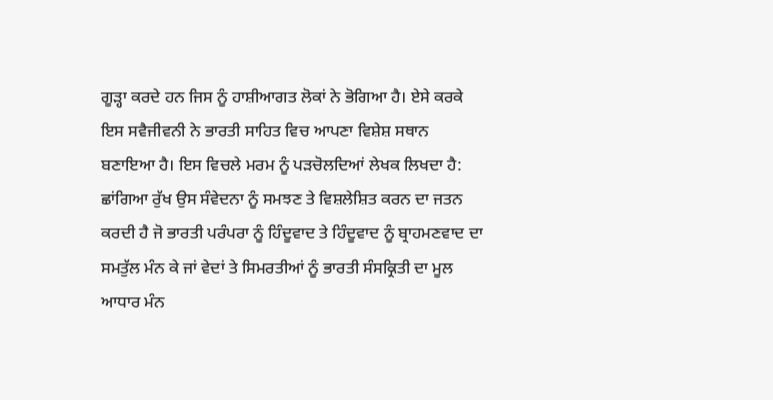ਗੂੜ੍ਹਾ ਕਰਦੇ ਹਨ ਜਿਸ ਨੂੰ ਹਾਸ਼ੀਆਗਤ ਲੋਕਾਂ ਨੇ ਭੋਗਿਆ ਹੈ। ਏਸੇ ਕਰਕੇ ਇਸ ਸਵੈਜੀਵਨੀ ਨੇ ਭਾਰਤੀ ਸਾਹਿਤ ਵਿਚ ਆਪਣਾ ਵਿਸ਼ੇਸ਼ ਸਥਾਨ ਬਣਾਇਆ ਹੈ। ਇਸ ਵਿਚਲੇ ਮਰਮ ਨੂੰ ਪੜਚੋਲਦਿਆਂ ਲੇਖਕ ਲਿਖਦਾ ਹੈ:
ਛਾਂਗਿਆ ਰੁੱਖ ਉਸ ਸੰਵੇਦਨਾ ਨੂੰ ਸਮਝਣ ਤੇ ਵਿਸ਼ਲੇਸ਼ਿਤ ਕਰਨ ਦਾ ਜਤਨ ਕਰਦੀ ਹੈ ਜੋ ਭਾਰਤੀ ਪਰੰਪਰਾ ਨੂੰ ਹਿੰਦੂਵਾਦ ਤੇ ਹਿੰਦੂਵਾਦ ਨੂੰ ਬ੍ਰਾਹਮਣਵਾਦ ਦਾ ਸਮਤੁੱਲ ਮੰਨ ਕੇ ਜਾਂ ਵੇਦਾਂ ਤੇ ਸਿਮਰਤੀਆਂ ਨੂੰ ਭਾਰਤੀ ਸੰਸਕ੍ਰਿਤੀ ਦਾ ਮੂਲ ਆਧਾਰ ਮੰਨ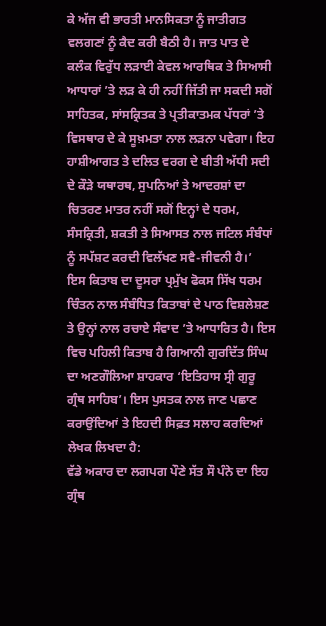ਕੇ ਅੱਜ ਵੀ ਭਾਰਤੀ ਮਾਨਸਿਕਤਾ ਨੂੰ ਜਾਤੀਗਤ ਵਲਗਣਾਂ ਨੂੰ ਕੈਦ ਕਰੀ ਬੈਠੀ ਹੈ। ਜਾਤ ਪਾਤ ਦੇ ਕਲੰਕ ਵਿਰੁੱਧ ਲੜਾਈ ਕੇਵਲ ਆਰਥਿਕ ਤੇ ਸਿਆਸੀ ਆਧਾਰਾਂ ’ਤੇ ਲੜ ਕੇ ਹੀ ਨਹੀਂ ਜਿੱਤੀ ਜਾ ਸਕਦੀ ਸਗੋਂ ਸਾਹਿਤਕ, ਸਾਂਸਕ੍ਰਿਤਕ ਤੇ ਪ੍ਰਤੀਕਾਤਮਕ ਪੱਧਰਾਂ ’ਤੇ ਵਿਸਥਾਰ ਦੇ ਕੇ ਸੂਖ਼ਮਤਾ ਨਾਲ ਲੜਨਾ ਪਵੇਗਾ। ਇਹ ਹਾਸ਼ੀਆਗਤ ਤੇ ਦਲਿਤ ਵਰਗ ਦੇ ਬੀਤੀ ਅੱਧੀ ਸਦੀ ਦੇ ਕੌੜੇ ਯਥਾਰਥ, ਸੁਪਨਿਆਂ ਤੇ ਆਦਰਸ਼ਾਂ ਦਾ ਚਿਤਰਣ ਮਾਤਰ ਨਹੀਂ ਸਗੋਂ ਇਨ੍ਹਾਂ ਦੇ ਧਰਮ, ਸੰਸਕ੍ਰਿਤੀ, ਸ਼ਕਤੀ ਤੇ ਸਿਆਸਤ ਨਾਲ ਜਟਿਲ ਸੰਬੰਧਾਂ ਨੂੰ ਸਪੱਸ਼ਟ ਕਰਦੀ ਵਿਲੱਖਣ ਸਵੈ-ਜੀਵਨੀ ਹੈ।’
ਇਸ ਕਿਤਾਬ ਦਾ ਦੂਸਰਾ ਪ੍ਰਮੁੱਖ ਫੋਕਸ ਸਿੱਖ ਧਰਮ ਚਿੰਤਨ ਨਾਲ ਸੰਬੰਧਿਤ ਕਿਤਾਬਾਂ ਦੇ ਪਾਠ ਵਿਸ਼ਲੇਸ਼ਣ ਤੇ ਉਨ੍ਹਾਂ ਨਾਲ ਰਚਾਏ ਸੰਵਾਦ ’ਤੇ ਆਧਾਰਿਤ ਹੈ। ਇਸ ਵਿਚ ਪਹਿਲੀ ਕਿਤਾਬ ਹੈ ਗਿਆਨੀ ਗੁਰਦਿੱਤ ਸਿੰਘ ਦਾ ਅਣਗੌਲਿਆ ਸ਼ਾਹਕਾਰ ‘ਇਤਿਹਾਸ ਸ੍ਰੀ ਗੁਰੂ ਗ੍ਰੰਥ ਸਾਹਿਬ’। ਇਸ ਪੁਸਤਕ ਨਾਲ ਜਾਣ ਪਛਾਣ ਕਰਾਉਂਦਿਆਂ ਤੇ ਇਹਦੀ ਸਿਫ਼ਤ ਸਲਾਹ ਕਰਦਿਆਂ ਲੇਖਕ ਲਿਖਦਾ ਹੈ:
ਵੱਡੇ ਅਕਾਰ ਦਾ ਲਗਪਗ ਪੌਣੇ ਸੱਤ ਸੌ ਪੰਨੇ ਦਾ ਇਹ ਗ੍ਰੰਥ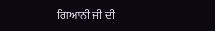ਗਿਆਨੀ ਜੀ ਦੀ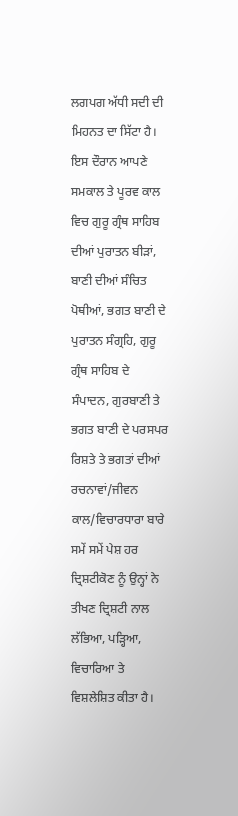ਲਗਪਗ ਅੱਧੀ ਸਦੀ ਦੀ ਮਿਹਨਤ ਦਾ ਸਿੱਟਾ ਹੈ। ਇਸ ਦੌਰਾਨ ਆਪਣੇ ਸਮਕਾਲ ਤੇ ਪੂਰਵ ਕਾਲ ਵਿਚ ਗੁਰੂ ਗ੍ਰੰਥ ਸਾਹਿਬ ਦੀਆਂ ਪੁਰਾਤਨ ਬੀੜਾਂ, ਬਾਣੀ ਦੀਆਂ ਸੰਚਿਤ ਪੋਥੀਆਂ, ਭਗਤ ਬਾਣੀ ਦੇ ਪੁਰਾਤਨ ਸੰਗ੍ਰਹਿ, ਗੁਰੂ ਗ੍ਰੰਥ ਸਾਹਿਬ ਦੇ ਸੰਪਾਦਨ, ਗੁਰਬਾਣੀ ਤੇ ਭਗਤ ਬਾਣੀ ਦੇ ਪਰਸਪਰ ਰਿਸ਼ਤੇ ਤੇ ਭਗਤਾਂ ਦੀਆਂ ਰਚਨਾਵਾਂ/ਜੀਵਨ ਕਾਲ/ਵਿਚਾਰਧਾਰਾ ਬਾਰੇ ਸਮੇਂ ਸਮੇਂ ਪੇਸ਼ ਹਰ ਦ੍ਰਿਸ਼ਟੀਕੋਣ ਨੂੰ ਉਨ੍ਹਾਂ ਨੇ ਤੀਖਣ ਦ੍ਰਿਸ਼ਟੀ ਨਾਲ ਲੱਭਿਆ, ਪੜ੍ਹਿਆ, ਵਿਚਾਰਿਆ ਤੇ ਵਿਸ਼ਲੇਸ਼ਿਤ ਕੀਤਾ ਹੈ।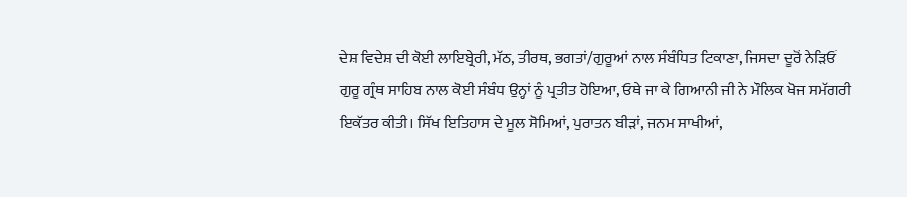ਦੇਸ਼ ਵਿਦੇਸ਼ ਦੀ ਕੋਈ ਲਾਇਬ੍ਰੇਰੀ, ਮੱਠ, ਤੀਰਥ, ਭਗਤਾਂ/ਗੁਰੂਆਂ ਨਾਲ ਸੰਬੰਧਿਤ ਟਿਕਾਣਾ, ਜਿਸਦਾ ਦੂਰੋਂ ਨੇੜਿਓਂ ਗੁਰੂ ਗ੍ਰੰਥ ਸਾਹਿਬ ਨਾਲ ਕੋਈ ਸੰਬੰਧ ਉਨ੍ਹਾਂ ਨੂੰ ਪ੍ਰਤੀਤ ਹੋਇਆ, ਓਥੇ ਜਾ ਕੇ ਗਿਆਨੀ ਜੀ ਨੇ ਮੌਲਿਕ ਖੋਜ ਸਮੱਗਰੀ ਇਕੱਤਰ ਕੀਤੀ। ਸਿੱਖ ਇਤਿਹਾਸ ਦੇ ਮੂਲ ਸੋਮਿਆਂ, ਪੁਰਾਤਨ ਬੀੜਾਂ, ਜਨਮ ਸਾਖੀਆਂ,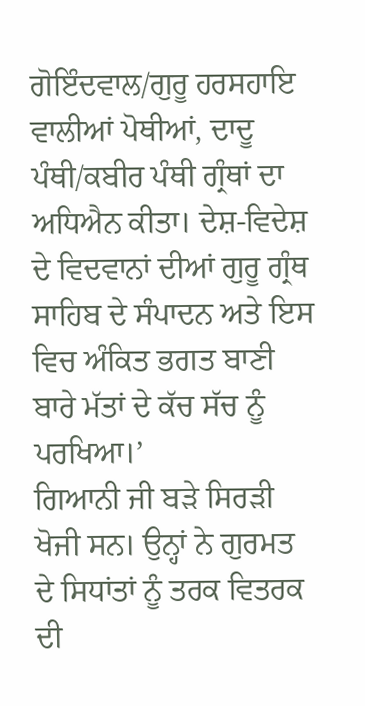ਗੋਇੰਦਵਾਲ/ਗੁਰੂ ਹਰਸਹਾਇ ਵਾਲੀਆਂ ਪੋਥੀਆਂ, ਦਾਦੂ ਪੰਥੀ/ਕਬੀਰ ਪੰਥੀ ਗ੍ਰੰਥਾਂ ਦਾ ਅਧਿਐਨ ਕੀਤਾ। ਦੇਸ਼-ਵਿਦੇਸ਼ ਦੇ ਵਿਦਵਾਨਾਂ ਦੀਆਂ ਗੁਰੂ ਗ੍ਰੰਥ ਸਾਹਿਬ ਦੇ ਸੰਪਾਦਨ ਅਤੇ ਇਸ ਵਿਚ ਅੰਕਿਤ ਭਗਤ ਬਾਣੀ ਬਾਰੇ ਮੱਤਾਂ ਦੇ ਕੱਚ ਸੱਚ ਨੂੰ ਪਰਖਿਆ।’
ਗਿਆਨੀ ਜੀ ਬੜੇ ਸਿਰੜੀ ਖੋਜੀ ਸਨ। ਉਨ੍ਹਾਂ ਨੇ ਗੁਰਮਤ ਦੇ ਸਿਧਾਂਤਾਂ ਨੂੰ ਤਰਕ ਵਿਤਰਕ ਦੀ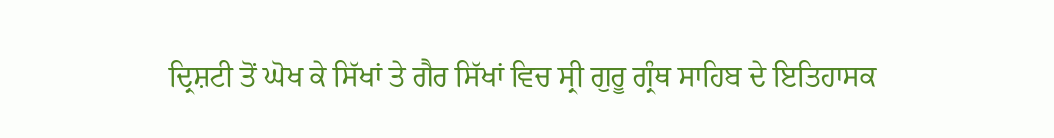ਦ੍ਰਿਸ਼ਟੀ ਤੋਂ ਘੋਖ ਕੇ ਸਿੱਖਾਂ ਤੇ ਗੈਰ ਸਿੱਖਾਂ ਵਿਚ ਸ੍ਰੀ ਗੁਰੂ ਗ੍ਰੰਥ ਸਾਹਿਬ ਦੇ ਇਤਿਹਾਸਕ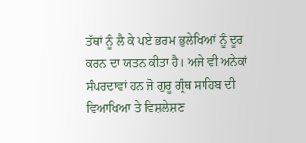ਤੱਥਾਂ ਨੂੰ ਲੈ ਕੇ ਪਏ ਭਰਮ ਭੁਲੇਖਿਆਂ ਨੂੰ ਦੂਰ ਕਰਨ ਦਾ ਯਤਨ ਕੀਤਾ ਹੈ। ਅਜੇ ਵੀ ਅਨੇਕਾਂ ਸੰਪਰਦਾਵਾਂ ਹਨ ਜੋ ਗੁਰੂ ਗ੍ਰੰਥ ਸਾਹਿਬ ਦੀ ਵਿਆਖਿਆ ਤੇ ਵਿਸ਼ਲੇਸ਼ਣ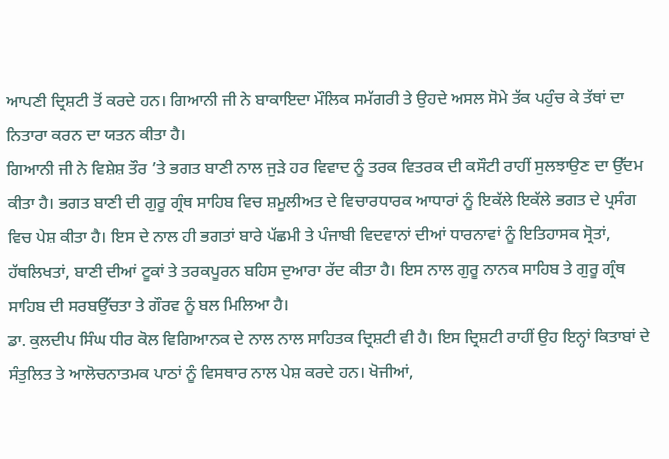ਆਪਣੀ ਦ੍ਰਿਸ਼ਟੀ ਤੋਂ ਕਰਦੇ ਹਨ। ਗਿਆਨੀ ਜੀ ਨੇ ਬਾਕਾਇਦਾ ਮੌਲਿਕ ਸਮੱਗਰੀ ਤੇ ਉਹਦੇ ਅਸਲ ਸੋਮੇ ਤੱਕ ਪਹੁੰਚ ਕੇ ਤੱਥਾਂ ਦਾ ਨਿਤਾਰਾ ਕਰਨ ਦਾ ਯਤਨ ਕੀਤਾ ਹੈ।
ਗਿਆਨੀ ਜੀ ਨੇ ਵਿਸ਼ੇਸ਼ ਤੌਰ ’ਤੇ ਭਗਤ ਬਾਣੀ ਨਾਲ ਜੁੜੇ ਹਰ ਵਿਵਾਦ ਨੂੰ ਤਰਕ ਵਿਤਰਕ ਦੀ ਕਸੌਟੀ ਰਾਹੀਂ ਸੁਲਝਾਉਣ ਦਾ ਉੱਦਮ ਕੀਤਾ ਹੈ। ਭਗਤ ਬਾਣੀ ਦੀ ਗੁਰੂ ਗ੍ਰੰਥ ਸਾਹਿਬ ਵਿਚ ਸ਼ਮੂਲੀਅਤ ਦੇ ਵਿਚਾਰਧਾਰਕ ਆਧਾਰਾਂ ਨੂੰ ਇਕੱਲੇ ਇਕੱਲੇ ਭਗਤ ਦੇ ਪ੍ਰਸੰਗ ਵਿਚ ਪੇਸ਼ ਕੀਤਾ ਹੈ। ਇਸ ਦੇ ਨਾਲ ਹੀ ਭਗਤਾਂ ਬਾਰੇ ਪੱਛਮੀ ਤੇ ਪੰਜਾਬੀ ਵਿਦਵਾਨਾਂ ਦੀਆਂ ਧਾਰਨਾਵਾਂ ਨੂੰ ਇਤਿਹਾਸਕ ਸ੍ਰੋਤਾਂ, ਹੱਥਲਿਖਤਾਂ, ਬਾਣੀ ਦੀਆਂ ਟੂਕਾਂ ਤੇ ਤਰਕਪੂਰਨ ਬਹਿਸ ਦੁਆਰਾ ਰੱਦ ਕੀਤਾ ਹੈ। ਇਸ ਨਾਲ ਗੁਰੂ ਨਾਨਕ ਸਾਹਿਬ ਤੇ ਗੁਰੂ ਗ੍ਰੰਥ ਸਾਹਿਬ ਦੀ ਸਰਬਉੱਚਤਾ ਤੇ ਗੌਰਵ ਨੂੰ ਬਲ ਮਿਲਿਆ ਹੈ।
ਡਾ. ਕੁਲਦੀਪ ਸਿੰਘ ਧੀਰ ਕੋਲ ਵਿਗਿਆਨਕ ਦੇ ਨਾਲ ਨਾਲ ਸਾਹਿਤਕ ਦ੍ਰਿਸ਼ਟੀ ਵੀ ਹੈ। ਇਸ ਦ੍ਰਿਸ਼ਟੀ ਰਾਹੀਂ ਉਹ ਇਨ੍ਹਾਂ ਕਿਤਾਬਾਂ ਦੇ ਸੰਤੁਲਿਤ ਤੇ ਆਲੋਚਨਾਤਮਕ ਪਾਠਾਂ ਨੂੰ ਵਿਸਥਾਰ ਨਾਲ ਪੇਸ਼ ਕਰਦੇ ਹਨ। ਖੋਜੀਆਂ,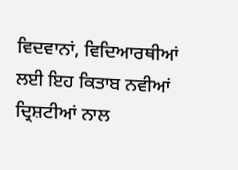ਵਿਦਵਾਨਾਂ, ਵਿਦਿਆਰਥੀਆਂ ਲਈ ਇਹ ਕਿਤਾਬ ਨਵੀਆਂ ਦ੍ਰਿਸ਼ਟੀਆਂ ਨਾਲ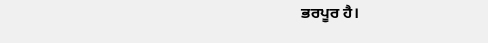ਭਰਪੂਰ ਹੈ।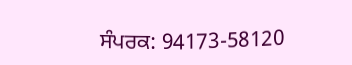ਸੰਪਰਕ: 94173-58120